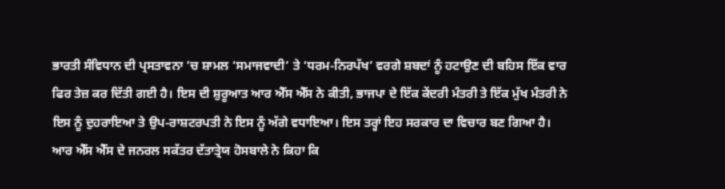ਭਾਰਤੀ ਸੰਵਿਧਾਨ ਦੀ ਪ੍ਰਸਤਾਵਨਾ ’ਚ ਸ਼ਾਮਲ ‘ਸਮਾਜਵਾਦੀ’ ਤੇ ‘ਧਰਮ-ਨਿਰਪੱਖ’ ਵਰਗੇ ਸ਼ਬਦਾਂ ਨੂੰ ਹਟਾਉਣ ਦੀ ਬਹਿਸ ਇੱਕ ਵਾਰ ਫਿਰ ਤੇਜ਼ ਕਰ ਦਿੱਤੀ ਗਈ ਹੈ। ਇਸ ਦੀ ਸ਼ੁਰੂਆਤ ਆਰ ਐੱਸ ਐੱਸ ਨੇ ਕੀਤੀ, ਭਾਜਪਾ ਦੇ ਇੱਕ ਕੇਂਦਰੀ ਮੰਤਰੀ ਤੇ ਇੱਕ ਮੁੱਖ ਮੰਤਰੀ ਨੇ ਇਸ ਨੂੰ ਦੁਹਰਾਇਆ ਤੇ ਉਪ-ਰਾਸ਼ਟਰਪਤੀ ਨੇ ਇਸ ਨੂੰ ਅੱਗੇ ਵਧਾਇਆ। ਇਸ ਤਰ੍ਹਾਂ ਇਹ ਸਰਕਾਰ ਦਾ ਵਿਚਾਰ ਬਣ ਗਿਆ ਹੈ। ਆਰ ਐੱਸ ਐੱਸ ਦੇ ਜਨਰਲ ਸਕੱਤਰ ਦੱਤਾਤ੍ਰੇਯ ਹੋਸਬਾਲੇ ਨੇ ਕਿਹਾ ਕਿ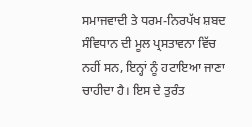ਸਮਾਜਵਾਦੀ ਤੇ ਧਰਮ-ਨਿਰਪੱਖ ਸ਼ਬਦ ਸੰਵਿਧਾਨ ਦੀ ਮੂਲ ਪ੍ਰਸਤਾਵਨਾ ਵਿੱਚ ਨਹੀਂ ਸਨ, ਇਨ੍ਹਾਂ ਨੂੰ ਹਟਾਇਆ ਜਾਣਾ ਚਾਹੀਦਾ ਹੈ। ਇਸ ਦੇ ਤੁਰੰਤ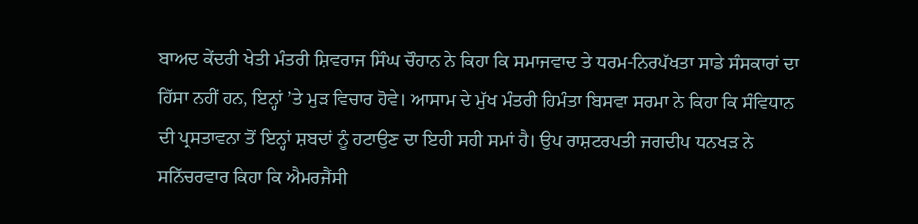ਬਾਅਦ ਕੇਂਦਰੀ ਖੇਤੀ ਮੰਤਰੀ ਸ਼ਿਵਰਾਜ ਸਿੰਘ ਚੌਹਾਨ ਨੇ ਕਿਹਾ ਕਿ ਸਮਾਜਵਾਦ ਤੇ ਧਰਮ-ਨਿਰਪੱਖਤਾ ਸਾਡੇ ਸੰਸਕਾਰਾਂ ਦਾ ਹਿੱਸਾ ਨਹੀਂ ਹਨ, ਇਨ੍ਹਾਂ ’ਤੇ ਮੁੜ ਵਿਚਾਰ ਹੋਵੇ। ਆਸਾਮ ਦੇ ਮੁੱਖ ਮੰਤਰੀ ਹਿਮੰਤਾ ਬਿਸਵਾ ਸਰਮਾ ਨੇ ਕਿਹਾ ਕਿ ਸੰਵਿਧਾਨ ਦੀ ਪ੍ਰਸਤਾਵਨਾ ਤੋਂ ਇਨ੍ਹਾਂ ਸ਼ਬਦਾਂ ਨੂੰ ਹਟਾਉਣ ਦਾ ਇਹੀ ਸਹੀ ਸਮਾਂ ਹੈ। ਉਪ ਰਾਸ਼ਟਰਪਤੀ ਜਗਦੀਪ ਧਨਖੜ ਨੇ ਸਨਿੱਚਰਵਾਰ ਕਿਹਾ ਕਿ ਐਮਰਜੈਂਸੀ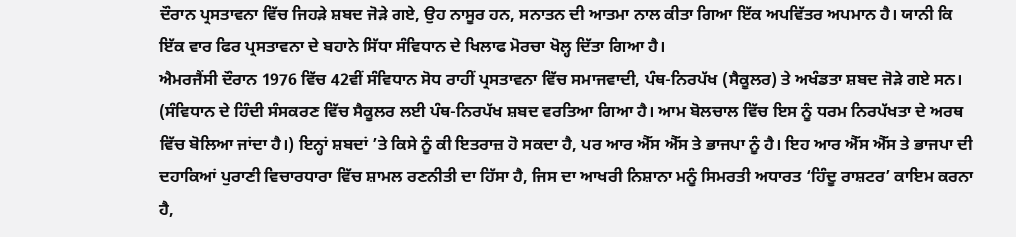ਦੌਰਾਨ ਪ੍ਰਸਤਾਵਨਾ ਵਿੱਚ ਜਿਹੜੇ ਸ਼ਬਦ ਜੋੜੇ ਗਏ, ਉਹ ਨਾਸੂਰ ਹਨ, ਸਨਾਤਨ ਦੀ ਆਤਮਾ ਨਾਲ ਕੀਤਾ ਗਿਆ ਇੱਕ ਅਪਵਿੱਤਰ ਅਪਮਾਨ ਹੈ। ਯਾਨੀ ਕਿ ਇੱਕ ਵਾਰ ਫਿਰ ਪ੍ਰਸਤਾਵਨਾ ਦੇ ਬਹਾਨੇ ਸਿੱਧਾ ਸੰਵਿਧਾਨ ਦੇ ਖਿਲਾਫ ਮੋਰਚਾ ਖੋਲ੍ਹ ਦਿੱਤਾ ਗਿਆ ਹੈ।
ਐਮਰਜੈਂਸੀ ਦੌਰਾਨ 1976 ਵਿੱਚ 42ਵੀਂ ਸੰਵਿਧਾਨ ਸੋਧ ਰਾਹੀਂ ਪ੍ਰਸਤਾਵਨਾ ਵਿੱਚ ਸਮਾਜਵਾਦੀ, ਪੰਥ-ਨਿਰਪੱਖ (ਸੈਕੂਲਰ) ਤੇ ਅਖੰਡਤਾ ਸ਼ਬਦ ਜੋੜੇ ਗਏ ਸਨ। (ਸੰਵਿਧਾਨ ਦੇ ਹਿੰਦੀ ਸੰਸਕਰਣ ਵਿੱਚ ਸੈਕੂਲਰ ਲਈ ਪੰਥ-ਨਿਰਪੱਖ ਸ਼ਬਦ ਵਰਤਿਆ ਗਿਆ ਹੈ। ਆਮ ਬੋਲਚਾਲ ਵਿੱਚ ਇਸ ਨੂੰ ਧਰਮ ਨਿਰਪੱਖਤਾ ਦੇ ਅਰਥ ਵਿੱਚ ਬੋਲਿਆ ਜਾਂਦਾ ਹੈ।) ਇਨ੍ਹਾਂ ਸ਼ਬਦਾਂ ’ਤੇ ਕਿਸੇ ਨੂੰ ਕੀ ਇਤਰਾਜ਼ ਹੋ ਸਕਦਾ ਹੈ, ਪਰ ਆਰ ਐੱਸ ਐੱਸ ਤੇ ਭਾਜਪਾ ਨੂੰ ਹੈ। ਇਹ ਆਰ ਐੱਸ ਐੱਸ ਤੇ ਭਾਜਪਾ ਦੀ ਦਹਾਕਿਆਂ ਪੁਰਾਣੀ ਵਿਚਾਰਧਾਰਾ ਵਿੱਚ ਸ਼ਾਮਲ ਰਣਨੀਤੀ ਦਾ ਹਿੱਸਾ ਹੈ, ਜਿਸ ਦਾ ਆਖਰੀ ਨਿਸ਼ਾਨਾ ਮਨੂੰ ਸਿਮਰਤੀ ਅਧਾਰਤ ‘ਹਿੰਦੂ ਰਾਸ਼ਟਰ’ ਕਾਇਮ ਕਰਨਾ ਹੈ,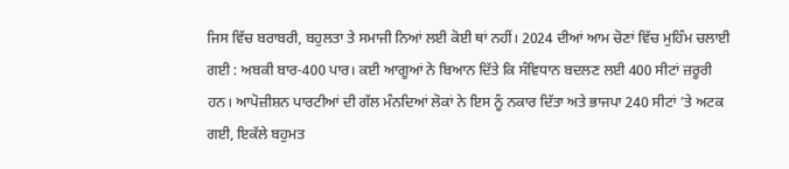ਜਿਸ ਵਿੱਚ ਬਰਾਬਰੀ, ਬਹੁਲਤਾ ਤੇ ਸਮਾਜੀ ਨਿਆਂ ਲਈ ਕੋਈ ਥਾਂ ਨਹੀਂ। 2024 ਦੀਆਂ ਆਮ ਚੋਣਾਂ ਵਿੱਚ ਮੁਹਿੰਮ ਚਲਾਈ ਗਈ : ਅਬਕੀ ਬਾਰ-400 ਪਾਰ। ਕਈ ਆਗੂਆਂ ਨੇ ਬਿਆਨ ਦਿੱਤੇ ਕਿ ਸੰਵਿਧਾਨ ਬਦਲਣ ਲਈ 400 ਸੀਟਾਂ ਜ਼ਰੂਰੀ ਹਨ। ਆਪੋਜ਼ੀਸ਼ਨ ਪਾਰਟੀਆਂ ਦੀ ਗੱਲ ਮੰਨਦਿਆਂ ਲੋਕਾਂ ਨੇ ਇਸ ਨੂੰ ਨਕਾਰ ਦਿੱਤਾ ਅਤੇ ਭਾਜਪਾ 240 ਸੀਟਾਂ ’ਤੇ ਅਟਕ ਗਈ, ਇਕੱਲੇ ਬਹੁਮਤ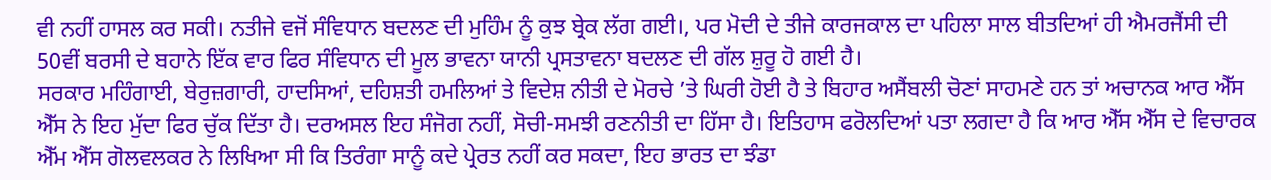ਵੀ ਨਹੀਂ ਹਾਸਲ ਕਰ ਸਕੀ। ਨਤੀਜੇ ਵਜੋਂ ਸੰਵਿਧਾਨ ਬਦਲਣ ਦੀ ਮੁਹਿੰਮ ਨੂੰ ਕੁਝ ਬ੍ਰੇਕ ਲੱਗ ਗਈ।, ਪਰ ਮੋਦੀ ਦੇ ਤੀਜੇ ਕਾਰਜਕਾਲ ਦਾ ਪਹਿਲਾ ਸਾਲ ਬੀਤਦਿਆਂ ਹੀ ਐਮਰਜੈਂਸੀ ਦੀ 50ਵੀਂ ਬਰਸੀ ਦੇ ਬਹਾਨੇ ਇੱਕ ਵਾਰ ਫਿਰ ਸੰਵਿਧਾਨ ਦੀ ਮੂਲ ਭਾਵਨਾ ਯਾਨੀ ਪ੍ਰਸਤਾਵਨਾ ਬਦਲਣ ਦੀ ਗੱਲ ਸ਼ੁਰੂ ਹੋ ਗਈ ਹੈ।
ਸਰਕਾਰ ਮਹਿੰਗਾਈ, ਬੇਰੁਜ਼ਗਾਰੀ, ਹਾਦਸਿਆਂ, ਦਹਿਸ਼ਤੀ ਹਮਲਿਆਂ ਤੇ ਵਿਦੇਸ਼ ਨੀਤੀ ਦੇ ਮੋਰਚੇ ’ਤੇ ਘਿਰੀ ਹੋਈ ਹੈ ਤੇ ਬਿਹਾਰ ਅਸੈਂਬਲੀ ਚੋਣਾਂ ਸਾਹਮਣੇ ਹਨ ਤਾਂ ਅਚਾਨਕ ਆਰ ਐੱਸ ਐੱਸ ਨੇ ਇਹ ਮੁੱਦਾ ਫਿਰ ਚੁੱਕ ਦਿੱਤਾ ਹੈ। ਦਰਅਸਲ ਇਹ ਸੰਜੋਗ ਨਹੀਂ, ਸੋਚੀ-ਸਮਝੀ ਰਣਨੀਤੀ ਦਾ ਹਿੱਸਾ ਹੈ। ਇਤਿਹਾਸ ਫਰੋਲਦਿਆਂ ਪਤਾ ਲਗਦਾ ਹੈ ਕਿ ਆਰ ਐੱਸ ਐੱਸ ਦੇ ਵਿਚਾਰਕ ਐੱਮ ਐੱਸ ਗੋਲਵਲਕਰ ਨੇ ਲਿਖਿਆ ਸੀ ਕਿ ਤਿਰੰਗਾ ਸਾਨੂੰ ਕਦੇ ਪ੍ਰੇਰਤ ਨਹੀਂ ਕਰ ਸਕਦਾ, ਇਹ ਭਾਰਤ ਦਾ ਝੰਡਾ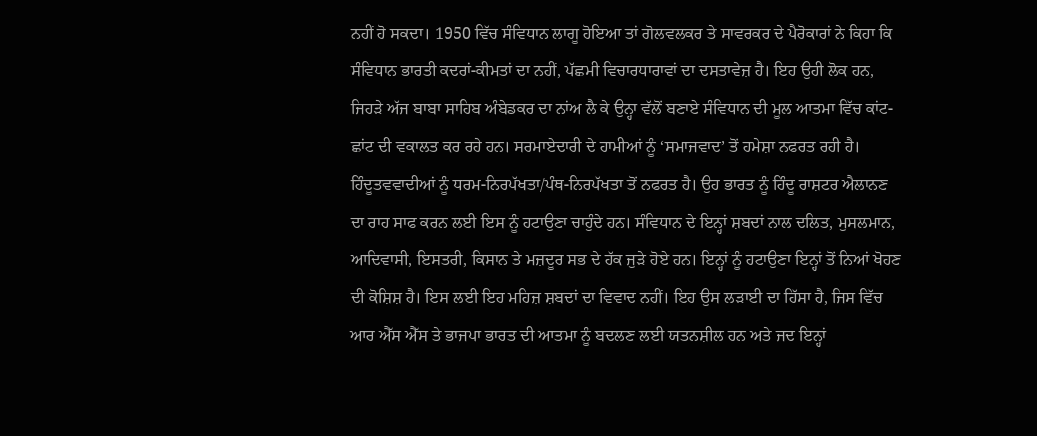ਨਹੀਂ ਹੋ ਸਕਦਾ। 1950 ਵਿੱਚ ਸੰਵਿਧਾਨ ਲਾਗੂ ਹੋਇਆ ਤਾਂ ਗੋਲਵਲਕਰ ਤੇ ਸਾਵਰਕਰ ਦੇ ਪੈਰੋਕਾਰਾਂ ਨੇ ਕਿਹਾ ਕਿ ਸੰਵਿਧਾਨ ਭਾਰਤੀ ਕਦਰਾਂ-ਕੀਮਤਾਂ ਦਾ ਨਹੀਂ, ਪੱਛਮੀ ਵਿਚਾਰਧਾਰਾਵਾਂ ਦਾ ਦਸਤਾਵੇਜ਼ ਹੈ। ਇਹ ਉਹੀ ਲੋਕ ਹਨ, ਜਿਹੜੇ ਅੱਜ ਬਾਬਾ ਸਾਹਿਬ ਅੰਬੇਡਕਰ ਦਾ ਨਾਂਅ ਲੈ ਕੇ ਉਨ੍ਹਾ ਵੱਲੋਂ ਬਣਾਏ ਸੰਵਿਧਾਨ ਦੀ ਮੂਲ ਆਤਮਾ ਵਿੱਚ ਕਾਂਟ-ਛਾਂਟ ਦੀ ਵਕਾਲਤ ਕਰ ਰਹੇ ਹਨ। ਸਰਮਾਏਦਾਰੀ ਦੇ ਹਾਮੀਆਂ ਨੂੰ ‘ਸਮਾਜਵਾਦ’ ਤੋਂ ਹਮੇਸ਼ਾ ਨਫਰਤ ਰਹੀ ਹੈ। ਹਿੰਦੂਤਵਵਾਦੀਆਂ ਨੂੰ ਧਰਮ-ਨਿਰਪੱਖਤਾ/ਪੰਥ-ਨਿਰਪੱਖਤਾ ਤੋਂ ਨਫਰਤ ਹੈ। ਉਹ ਭਾਰਤ ਨੂੰ ਹਿੰਦੂ ਰਾਸ਼ਟਰ ਐਲਾਨਣ ਦਾ ਰਾਹ ਸਾਫ ਕਰਨ ਲਈ ਇਸ ਨੂੰ ਹਟਾਉਣਾ ਚਾਹੁੰਦੇ ਹਨ। ਸੰਵਿਧਾਨ ਦੇ ਇਨ੍ਹਾਂ ਸ਼ਬਦਾਂ ਨਾਲ ਦਲਿਤ, ਮੁਸਲਮਾਨ, ਆਦਿਵਾਸੀ, ਇਸਤਰੀ, ਕਿਸਾਨ ਤੇ ਮਜ਼ਦੂਰ ਸਭ ਦੇ ਹੱਕ ਜੁੜੇ ਹੋਏ ਹਨ। ਇਨ੍ਹਾਂ ਨੂੰ ਹਟਾਉਣਾ ਇਨ੍ਹਾਂ ਤੋਂ ਨਿਆਂ ਖੋਹਣ ਦੀ ਕੋਸ਼ਿਸ਼ ਹੈ। ਇਸ ਲਈ ਇਹ ਮਹਿਜ਼ ਸ਼ਬਦਾਂ ਦਾ ਵਿਵਾਦ ਨਹੀਂ। ਇਹ ਉਸ ਲੜਾਈ ਦਾ ਹਿੱਸਾ ਹੈ, ਜਿਸ ਵਿੱਚ ਆਰ ਐੱਸ ਐੱਸ ਤੇ ਭਾਜਪਾ ਭਾਰਤ ਦੀ ਆਤਮਾ ਨੂੰ ਬਦਲਣ ਲਈ ਯਤਨਸ਼ੀਲ ਹਨ ਅਤੇ ਜਦ ਇਨ੍ਹਾਂ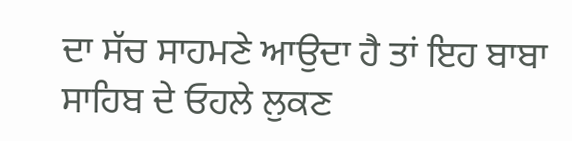ਦਾ ਸੱਚ ਸਾਹਮਣੇ ਆਉਦਾ ਹੈ ਤਾਂ ਇਹ ਬਾਬਾ ਸਾਹਿਬ ਦੇ ਓਹਲੇ ਲੁਕਣ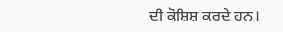ਦੀ ਕੋਸ਼ਿਸ਼ ਕਰਦੇ ਹਨ।